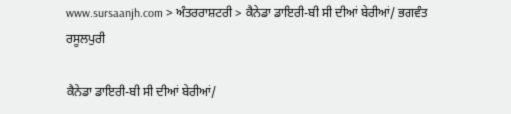www.sursaanjh.com > ਅੰਤਰਰਾਸ਼ਟਰੀ > ਕੈਨੇਡਾ ਡਾਇਰੀ-ਬੀ ਸੀ ਦੀਆਂ ਬੇਰੀਆਂ/ ਭਗਵੰਤ ਰਸੂਲਪੁਰੀ

ਕੈਨੇਡਾ ਡਾਇਰੀ-ਬੀ ਸੀ ਦੀਆਂ ਬੇਰੀਆਂ/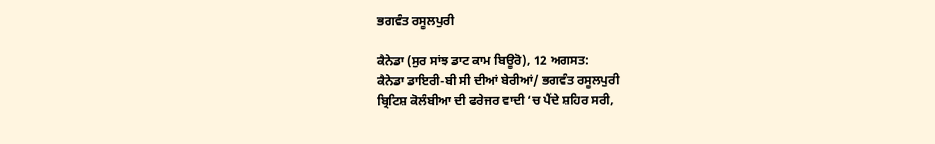ਭਗਵੰਤ ਰਸੂਲਪੁਰੀ

ਕੈਨੇਡਾ (ਸੁਰ ਸਾਂਝ ਡਾਟ ਕਾਮ ਬਿਊਰੋ), 12 ਅਗਸਤ:
ਕੈਨੇਡਾ ਡਾਇਰੀ-ਬੀ ਸੀ ਦੀਆਂ ਬੇਰੀਆਂ/ ਭਗਵੰਤ ਰਸੂਲਪੁਰੀ
ਬ੍ਰਿਟਿਸ਼ ਕੋਲੰਬੀਆ ਦੀ ਫਰੇਜਰ ਵਾਦੀ ‘ਚ ਪੈਂਦੇ ਸ਼ਹਿਰ ਸਰੀ,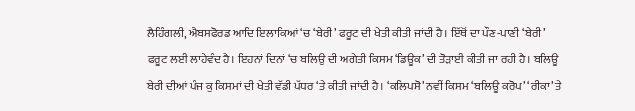ਲੈਹਿੰਗਲੀ, ਐਬਸਫੋਰਡ ਆਦਿ ਇਲਾਕਿਆਂ ‘ਚ ‘ਬੇਰੀ’ ਫਰੂਟ ਦੀ ਖੇਤੀ ਕੀਤੀ ਜਾਂਦੀ ਹੈ। ਇੱਥੋਂ ਦਾ ਪੌਣ-ਪਾਣੀ ‘ਬੇਰੀ’ ਫਰੂਟ ਲਈ ਲਾਹੇਵੰਦ ਹੈ। ਇਹਨਾਂ ਦਿਨਾਂ ‘ਚ ਬਲਿਉ ਦੀ ਅਗੇਤੀ ਕਿਸਮ ‘ਡਿਊਕ’ ਦੀ ਤੋੜਾਈ ਕੀਤੀ ਜਾ ਰਹੀ ਹੈ। ਬਲਿਊ ਬੇਰੀ ਦੀਆਂ ਪੰਜ ਕੁ ਕਿਸਮਾਂ ਦੀ ਖੇਤੀ ਵੱਡੀ ਪੱਧਰ ‘ਤੇ ਕੀਤੀ ਜਾਂਦੀ ਹੈ। ‘ਕਲਿਪਸੋ’ ਨਵੀਂ ਕਿਸਮ ‘ਬਲਿਊ ਕਰੋਪ’ ‘ਰੀਕਾ’ ਤੇ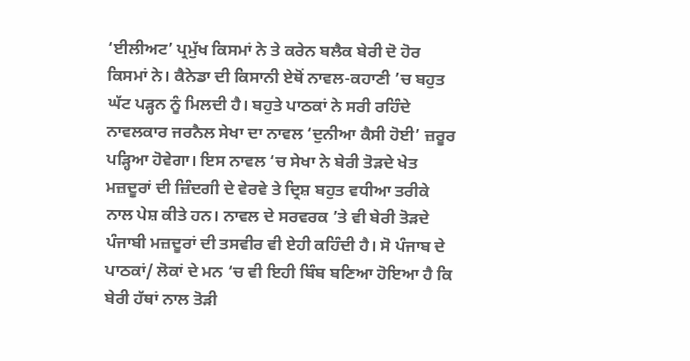‘ਈਲੀਅਟ’ ਪ੍ਰਮੁੱਖ ਕਿਸਮਾਂ ਨੇ ਤੇ ਕਰੇਨ ਬਲੈਕ ਬੇਰੀ ਦੋ ਹੋਰ ਕਿਸਮਾਂ ਨੇ। ਕੈਨੇਡਾ ਦੀ ਕਿਸਾਨੀ ਏਥੋਂ ਨਾਵਲ-ਕਹਾਣੀ ’ਚ ਬਹੁਤ ਘੱਟ ਪੜ੍ਹਨ ਨੂੰ ਮਿਲਦੀ ਹੈ। ਬਹੁਤੇ ਪਾਠਕਾਂ ਨੇ ਸਰੀ ਰਹਿੰਦੇ ਨਾਵਲਕਾਰ ਜਰਨੈਲ ਸੇਖਾ ਦਾ ਨਾਵਲ ‘ਦੁਨੀਆ ਕੈਸੀ ਹੋਈ’ ਜ਼ਰੂਰ ਪੜ੍ਹਿਆ ਹੋਵੇਗਾ। ਇਸ ਨਾਵਲ ‘ਚ ਸੇਖਾ ਨੇ ਬੇਰੀ ਤੋੜਦੇ ਖੇਤ ਮਜ਼ਦੂਰਾਂ ਦੀ ਜ਼ਿੰਦਗੀ ਦੇ ਵੇਰਵੇ ਤੇ ਦ੍ਰਿਸ਼ ਬਹੁਤ ਵਧੀਆ ਤਰੀਕੇ ਨਾਲ ਪੇਸ਼ ਕੀਤੇ ਹਨ। ਨਾਵਲ ਦੇ ਸਰਵਰਕ ’ਤੇ ਵੀ ਬੇਰੀ ਤੋੜਦੇ ਪੰਜਾਬੀ ਮਜ਼ਦੂਰਾਂ ਦੀ ਤਸਵੀਰ ਵੀ ਏਹੀ ਕਹਿੰਦੀ ਹੈ। ਸੋ ਪੰਜਾਬ ਦੇ ਪਾਠਕਾਂ/ ਲੋਕਾਂ ਦੇ ਮਨ ‘ਚ ਵੀ ਇਹੀ ਬਿੰਬ ਬਣਿਆ ਹੋਇਆ ਹੈ ਕਿ ਬੇਰੀ ਹੱਥਾਂ ਨਾਲ ਤੋੜੀ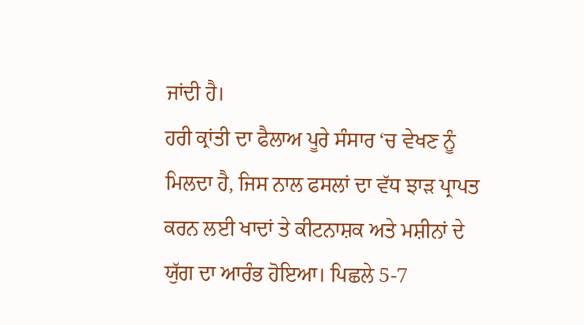ਜਾਂਦੀ ਹੈ।
ਹਰੀ ਕ੍ਰਾਂਤੀ ਦਾ ਫੈਲਾਅ ਪੂਰੇ ਸੰਸਾਰ ‘ਚ ਵੇਖਣ ਨੂੰ ਮਿਲਦਾ ਹੈ, ਜਿਸ ਨਾਲ ਫਸਲਾਂ ਦਾ ਵੱਧ ਝਾੜ ਪ੍ਰਾਪਤ ਕਰਨ ਲਈ ਖਾਦਾਂ ਤੇ ਕੀਟਨਾਸ਼ਕ ਅਤੇ ਮਸ਼ੀਨਾਂ ਦੇ ਯੁੱਗ ਦਾ ਆਰੰਭ ਹੋਇਆ। ਪਿਛਲੇ 5-7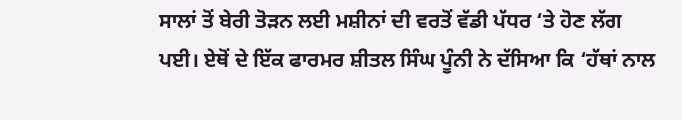ਸਾਲਾਂ ਤੋਂ ਬੇਰੀ ਤੋੜਨ ਲਈ ਮਸ਼ੀਨਾਂ ਦੀ ਵਰਤੋਂ ਵੱਡੀ ਪੱਧਰ ‘ਤੇ ਹੋਣ ਲੱਗ ਪਈ। ਏਥੋਂ ਦੇ ਇੱਕ ਫਾਰਮਰ ਸ਼ੀਤਲ ਸਿੰਘ ਪੂੰਨੀ ਨੇ ਦੱਸਿਆ ਕਿ ‘ਹੱਥਾਂ ਨਾਲ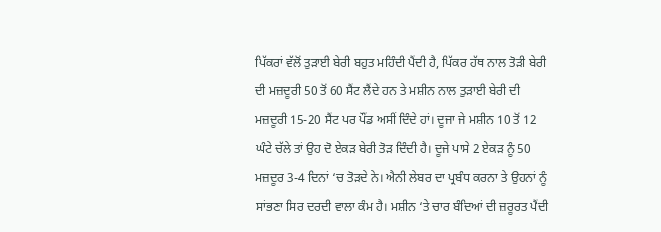ਪਿੱਕਰਾਂ ਵੱਲੋਂ ਤੁੜਾਈ ਬੇਰੀ ਬਹੁਤ ਮਹਿੰਦੀ ਪੈਂਦੀ ਹੈ, ਪਿੱਕਰ ਹੱਥ ਨਾਲ ਤੋੜੀ ਬੇਰੀ ਦੀ ਮਜ਼ਦੂਰੀ 50 ਤੋਂ 60 ਸੈਂਟ ਲੈਂਦੇ ਹਨ ਤੇ ਮਸ਼ੀਨ ਨਾਲ ਤੁੜਾਈ ਬੇਰੀ ਦੀ ਮਜ਼ਦੂਰੀ 15-20 ਸੈਂਟ ਪਰ ਪੌਂਡ ਅਸੀਂ ਦਿੰਦੇ ਹਾਂ। ਦੂਜਾ ਜੇ ਮਸ਼ੀਨ 10 ਤੋਂ 12 ਘੰਟੇ ਚੱਲੇ ਤਾਂ ਉਹ ਦੋ ਏਕੜ ਬੇਰੀ ਤੋੜ ਦਿੰਦੀ ਹੈ। ਦੂਜੇ ਪਾਸੇ 2 ਏਕੜ ਨੂੰ 50 ਮਜ਼ਦੂਰ 3-4 ਦਿਨਾਂ ‘ਚ ਤੋੜਦੇ ਨੇ। ਐਨੀ ਲੇਬਰ ਦਾ ਪ੍ਰਬੰਧ ਕਰਨਾ ਤੇ ਉਹਨਾਂ ਨੂੰ ਸਾਂਭਣਾ ਸਿਰ ਦਰਦੀ ਵਾਲਾ ਕੰਮ ਹੈ। ਮਸ਼ੀਨ ‘ਤੇ ਚਾਰ ਬੰਦਿਆਂ ਦੀ ਜ਼ਰੂਰਤ ਪੈਂਦੀ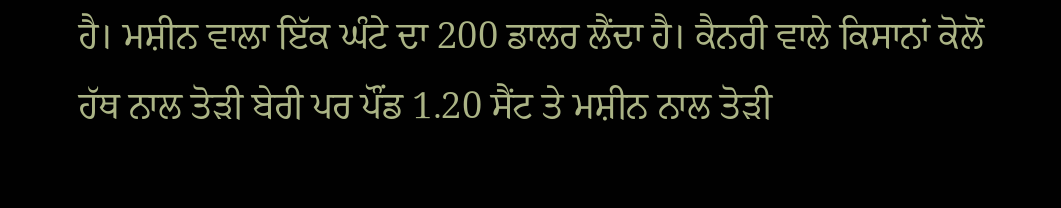ਹੈ। ਮਸ਼ੀਨ ਵਾਲਾ ਇੱਕ ਘੰਟੇ ਦਾ 200 ਡਾਲਰ ਲੈਂਦਾ ਹੈ। ਕੈਨਰੀ ਵਾਲੇ ਕਿਸਾਨਾਂ ਕੋਲੋਂ ਹੱਥ ਨਾਲ ਤੋੜੀ ਬੇਰੀ ਪਰ ਪੌਂਡ 1.20 ਸੈਂਟ ਤੇ ਮਸ਼ੀਨ ਨਾਲ ਤੋੜੀ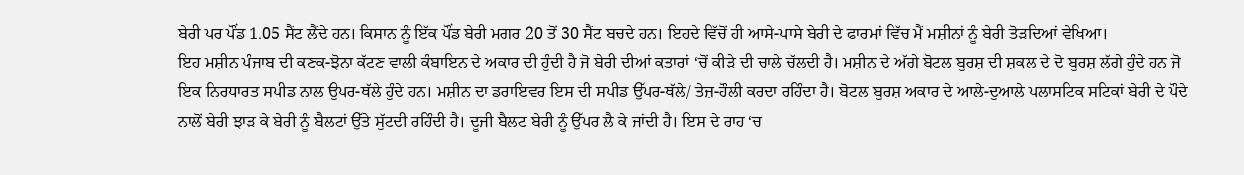ਬੇਰੀ ਪਰ ਪੌਂਡ 1.05 ਸੈਂਟ ਲੈਂਦੇ ਹਨ। ਕਿਸਾਨ ਨੂੰ ਇੱਕ ਪੌਂਡ ਬੇਰੀ ਮਗਰ 20 ਤੋਂ 30 ਸੈਂਟ ਬਚਦੇ ਹਨ। ਇਹਦੇ ਵਿੱਚੋਂ ਹੀ ਆਸੇ-ਪਾਸੇ ਬੇਰੀ ਦੇ ਫਾਰਮਾਂ ਵਿੱਚ ਮੈਂ ਮਸ਼ੀਨਾਂ ਨੂੰ ਬੇਰੀ ਤੋੜਦਿਆਂ ਵੇਖਿਆ।
ਇਹ ਮਸ਼ੀਨ ਪੰਜਾਬ ਦੀ ਕਣਕ-ਝੋਨਾ ਕੱਟਣ ਵਾਲੀ ਕੰਬਾਇਨ ਦੇ ਅਕਾਰ ਦੀ ਹੁੰਦੀ ਹੈ ਜੋ ਬੇਰੀ ਦੀਆਂ ਕਤਾਰਾਂ ‘ਚੋਂ ਕੀੜੇ ਦੀ ਚਾਲੇ ਚੱਲਦੀ ਹੈ। ਮਸ਼ੀਨ ਦੇ ਅੱਗੇ ਬੋਟਲ ਬੁਰਸ਼ ਦੀ ਸ਼ਕਲ ਦੇ ਦੋ ਬੁਰਸ਼ ਲੱਗੇ ਹੁੰਦੇ ਹਨ ਜੋ ਇਕ ਨਿਰਧਾਰਤ ਸਪੀਡ ਨਾਲ ਉਪਰ-ਥੱਲੇ ਹੁੰਦੇ ਹਨ। ਮਸ਼ੀਨ ਦਾ ਡਰਾਇਵਰ ਇਸ ਦੀ ਸਪੀਡ ਉੱਪਰ-ਥੱਲੇ/ ਤੇਜ਼-ਹੌਲੀ ਕਰਦਾ ਰਹਿੰਦਾ ਹੈ। ਬੋਟਲ ਬੁਰਸ਼ ਅਕਾਰ ਦੇ ਆਲੇ-ਦੁਆਲੇ ਪਲਾਸਟਿਕ ਸਟਿਕਾਂ ਬੇਰੀ ਦੇ ਪੌਦੇ ਨਾਲੋਂ ਬੇਰੀ ਝਾੜ ਕੇ ਬੇਰੀ ਨੂੰ ਬੈਲਟਾਂ ਉੱਤੇ ਸੁੱਟਦੀ ਰਹਿੰਦੀ ਹੈ। ਦੂਜੀ ਬੈਲਟ ਬੇਰੀ ਨੂੰ ਉੱਪਰ ਲੈ ਕੇ ਜਾਂਦੀ ਹੈ। ਇਸ ਦੇ ਰਾਹ ‘ਚ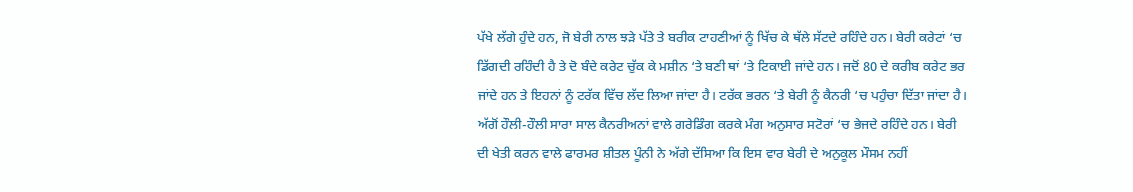ਪੱਖੇ ਲੱਗੇ ਹੁੰਦੇ ਹਨ, ਜੋ ਬੇਰੀ ਨਾਲ ਝੜੇ ਪੱਤੇ ਤੇ ਬਰੀਕ ਟਾਹਣੀਆਂ ਨੂੰ ਖਿੱਚ ਕੇ ਥੱਲੇ ਸੱਟਦੇ ਰਹਿੰਦੇ ਹਨ। ਬੇਰੀ ਕਰੇਟਾਂ ‘ਚ ਡਿੱਗਦੀ ਰਹਿੰਦੀ ਹੈ ਤੇ ਦੋ ਬੰਦੇ ਕਰੇਟ ਚੁੱਕ ਕੇ ਮਸ਼ੀਨ ‘ਤੇ ਬਣੀ ਥਾਂ ‘ਤੇ ਟਿਕਾਈ ਜਾਂਦੇ ਹਨ। ਜਦੋਂ 80 ਦੇ ਕਰੀਬ ਕਰੇਟ ਭਰ ਜਾਂਦੇ ਹਨ ਤੇ ਇਹਨਾਂ ਨੂੰ ਟਰੱਕ ਵਿੱਚ ਲੱਦ ਲਿਆ ਜਾਂਦਾ ਹੈ। ਟਰੱਕ ਭਰਨ ‘ਤੇ ਬੇਰੀ ਨੂੰ ਕੈਨਰੀ ‘ਚ ਪਹੁੰਚਾ ਦਿੱਤਾ ਜਾਂਦਾ ਹੈ। ਅੱਗੋਂ ਹੌਲੀ-ਹੌਲੀ ਸਾਰਾ ਸਾਲ ਕੈਨਰੀਅਨਾਂ ਵਾਲੇ ਗਰੇਡਿੰਗ ਕਰਕੇ ਮੰਗ ਅਨੁਸਾਰ ਸਟੋਰਾਂ ‘ਚ ਭੇਜਦੇ ਰਹਿੰਦੇ ਹਨ। ਬੇਰੀ ਦੀ ਖੇਤੀ ਕਰਨ ਵਾਲੇ ਫਾਰਮਰ ਸ਼ੀਤਲ ਪੂੰਨੀ ਨੇ ਅੱਗੇ ਦੱਸਿਆ ਕਿ ਇਸ ਵਾਰ ਬੇਰੀ ਦੇ ਅਨੁਕੂਲ ਮੌਸਮ ਨਹੀਂ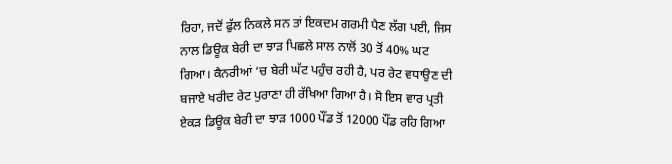ਰਿਹਾ, ਜਦੋਂ ਫੁੱਲ ਨਿਕਲੇ ਸਨ ਤਾਂ ਇਕਦਮ ਗਰਮੀ ਪੈਣ ਲੱਗ ਪਈ, ਜਿਸ ਨਾਲ ਡਿਊਕ ਬੇਰੀ ਦਾ ਝਾੜ ਪਿਛਲੇ ਸਾਲ ਨਾਲੋਂ 30 ਤੋਂ 40% ਘਟ ਗਿਆ। ਕੈਨਰੀਆਂ ‘ਚ ਬੇਰੀ ਘੱਟ ਪਹੁੰਚ ਰਹੀ ਹੈ, ਪਰ ਰੇਟ ਵਧਾਉਣ ਦੀ ਬਜਾਏ ਖਰੀਦ ਰੇਟ ਪੁਰਾਣਾ ਹੀ ਰੱਖਿਆ ਗਿਆ ਹੈ। ਸੋ ਇਸ ਵਾਰ ਪ੍ਰਤੀ ਏਕੜ ਡਿਊਕ ਬੇਰੀ ਦਾ ਝਾੜ 1000 ਪੌਂਡ ਤੋਂ 12000 ਪੌਂਡ ਰਹਿ ਗਿਆ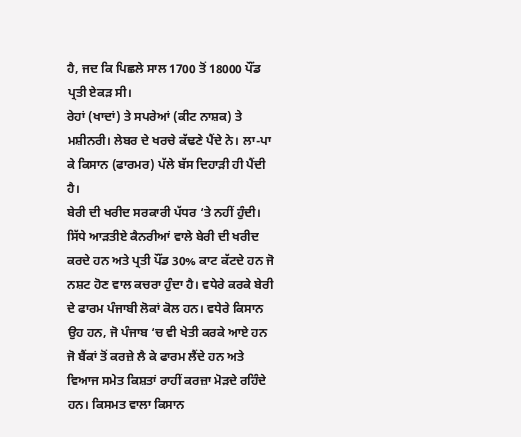ਹੈ, ਜਦ ਕਿ ਪਿਛਲੇ ਸਾਲ 1700 ਤੋਂ 18000 ਪੌਂਡ ਪ੍ਰਤੀ ਏਕੜ ਸੀ।
ਰੇਹਾਂ (ਖਾਦਾਂ) ਤੇ ਸਪਰੇਆਂ (ਕੀਟ ਨਾਸ਼ਕ) ਤੇ ਮਸ਼ੀਨਰੀ। ਲੇਬਰ ਦੇ ਖਰਚੇ ਕੱਢਣੇ ਪੈਂਦੇ ਨੇ। ਲਾ-ਪਾ ਕੇ ਕਿਸਾਨ (ਫਾਰਮਰ) ਪੱਲੇ ਬੱਸ ਦਿਹਾੜੀ ਹੀ ਪੈਂਦੀ ਹੈ।
ਬੇਰੀ ਦੀ ਖਰੀਦ ਸਰਕਾਰੀ ਪੱਧਰ ‘ਤੇ ਨਹੀਂ ਹੁੰਦੀ। ਸਿੱਧੇ ਆੜਤੀਏ ਕੈਨਰੀਆਂ ਵਾਲੇ ਬੇਰੀ ਦੀ ਖਰੀਦ ਕਰਦੇ ਹਨ ਅਤੇ ਪ੍ਰਤੀ ਪੌਂਡ 30% ਕਾਟ ਕੱਟਦੇ ਹਨ ਜੋ ਨਸ਼ਟ ਹੋਣ ਵਾਲ ਕਚਰਾ ਹੁੰਦਾ ਹੈ। ਵਧੇਰੇ ਕਰਕੇ ਬੇਰੀ ਦੇ ਫਾਰਮ ਪੰਜਾਬੀ ਲੋਕਾਂ ਕੋਲ ਹਨ। ਵਧੇਰੇ ਕਿਸਾਨ ਉਹ ਹਨ, ਜੋ ਪੰਜਾਬ ‘ਚ ਵੀ ਖੇਤੀ ਕਰਕੇ ਆਏ ਹਨ ਜੋ ਬੈਂਕਾਂ ਤੋਂ ਕਰਜ਼ੇ ਲੈ ਕੇ ਫਾਰਮ ਲੈਂਦੇ ਹਨ ਅਤੇ ਵਿਆਜ ਸਮੇਤ ਕਿਸ਼ਤਾਂ ਰਾਹੀਂ ਕਰਜ਼ਾ ਮੋੜਦੇ ਰਹਿੰਦੇ ਹਨ। ਕਿਸਮਤ ਵਾਲਾ ਕਿਸਾਨ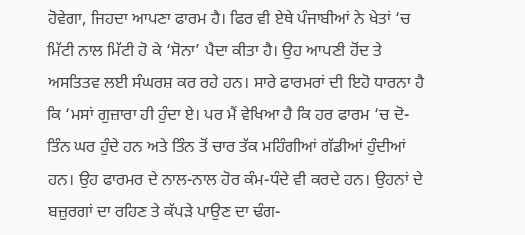ਹੋਵੇਗਾ, ਜਿਹਦਾ ਆਪਣਾ ਫਾਰਮ ਹੈ। ਫਿਰ ਵੀ ਏਥੇ ਪੰਜਾਬੀਆਂ ਨੇ ਖੇਤਾਂ ‘ਚ ਮਿੱਟੀ ਨਾਲ ਮਿੱਟੀ ਹੋ ਕੇ ‘ਸੋਨਾ’ ਪੈਦਾ ਕੀਤਾ ਹੈ। ਉਹ ਆਪਣੀ ਹੋਂਦ ਤੇ ਅਸਤਿਤਵ ਲਈ ਸੰਘਰਸ਼ ਕਰ ਰਹੇ ਹਨ। ਸਾਰੇ ਫਾਰਮਰਾਂ ਦੀ ਇਹੋ ਧਾਰਨਾ ਹੈ ਕਿ ‘ਮਸਾਂ ਗੁਜ਼ਾਰਾ ਹੀ ਹੁੰਦਾ ਏ। ਪਰ ਮੈਂ ਵੇਖਿਆ ਹੈ ਕਿ ਹਰ ਫਾਰਮ ‘ਚ ਦੋ-ਤਿੰਨ ਘਰ ਹੁੰਦੇ ਹਨ ਅਤੇ ਤਿੰਨ ਤੋਂ ਚਾਰ ਤੱਕ ਮਹਿੰਗੀਆਂ ਗੱਡੀਆਂ ਹੁੰਦੀਆਂ ਹਨ। ਉਹ ਫਾਰਮਰ ਦੇ ਨਾਲ-ਨਾਲ ਹੋਰ ਕੰਮ-ਧੰਦੇ ਵੀ ਕਰਦੇ ਹਨ। ਉਹਨਾਂ ਦੇ ਬਜ਼ੁਰਗਾਂ ਦਾ ਰਹਿਣ ਤੇ ਕੱਪੜੇ ਪਾਉਣ ਦਾ ਢੰਗ-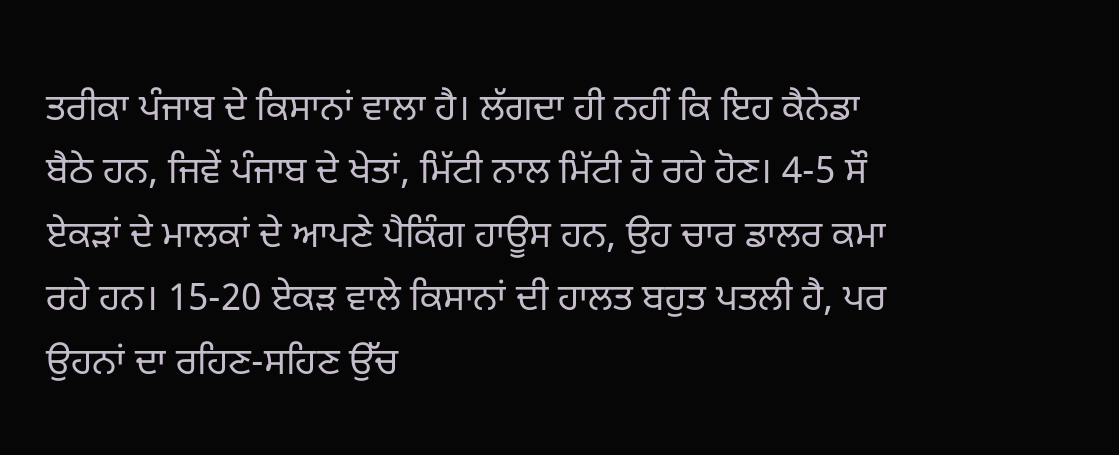ਤਰੀਕਾ ਪੰਜਾਬ ਦੇ ਕਿਸਾਨਾਂ ਵਾਲਾ ਹੈ। ਲੱਗਦਾ ਹੀ ਨਹੀਂ ਕਿ ਇਹ ਕੈਨੇਡਾ ਬੈਠੇ ਹਨ, ਜਿਵੇਂ ਪੰਜਾਬ ਦੇ ਖੇਤਾਂ, ਮਿੱਟੀ ਨਾਲ ਮਿੱਟੀ ਹੋ ਰਹੇ ਹੋਣ। 4-5 ਸੌ ਏਕੜਾਂ ਦੇ ਮਾਲਕਾਂ ਦੇ ਆਪਣੇ ਪੈਕਿੰਗ ਹਾਊਸ ਹਨ, ਉਹ ਚਾਰ ਡਾਲਰ ਕਮਾ ਰਹੇ ਹਨ। 15-20 ਏਕੜ ਵਾਲੇ ਕਿਸਾਨਾਂ ਦੀ ਹਾਲਤ ਬਹੁਤ ਪਤਲੀ ਹੈ, ਪਰ ਉਹਨਾਂ ਦਾ ਰਹਿਣ-ਸਹਿਣ ਉੱਚ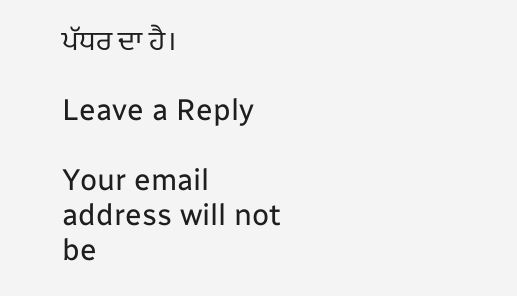ਪੱਧਰ ਦਾ ਹੈ।

Leave a Reply

Your email address will not be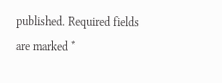published. Required fields are marked *